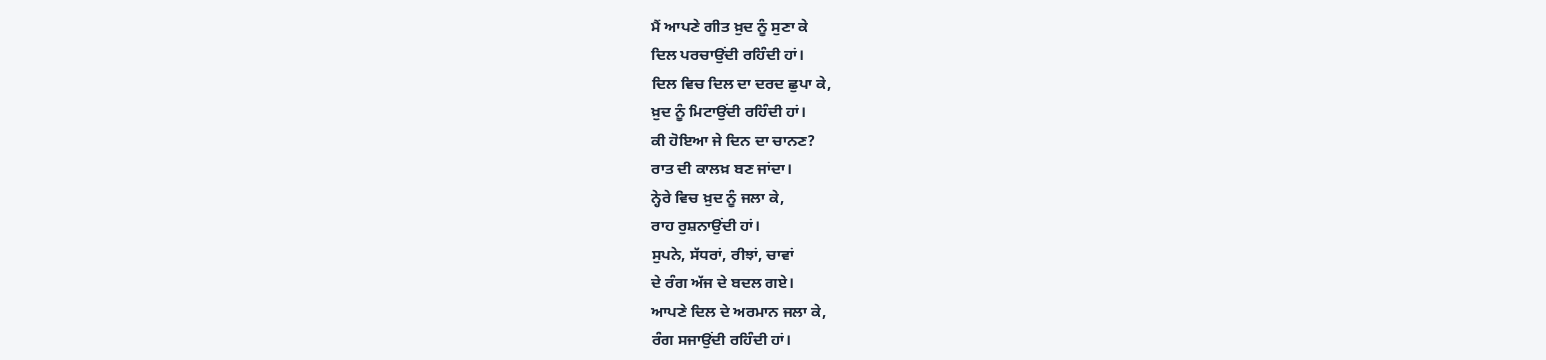ਮੈਂ ਆਪਣੇ ਗੀਤ ਖ਼ੁਦ ਨੂੰ ਸੁਣਾ ਕੇ
ਦਿਲ ਪਰਚਾਉਂਦੀ ਰਹਿੰਦੀ ਹਾਂ।
ਦਿਲ ਵਿਚ ਦਿਲ ਦਾ ਦਰਦ ਛੁਪਾ ਕੇ,
ਖ਼ੁਦ ਨੂੰ ਮਿਟਾਉਂਦੀ ਰਹਿੰਦੀ ਹਾਂ।
ਕੀ ਹੋਇਆ ਜੇ ਦਿਨ ਦਾ ਚਾਨਣ?
ਰਾਤ ਦੀ ਕਾਲਖ਼ ਬਣ ਜਾਂਦਾ।
ਨ੍ਹੇਰੇ ਵਿਚ ਖ਼ੁਦ ਨੂੰ ਜਲਾ ਕੇ,
ਰਾਹ ਰੁਸ਼ਨਾਉਂਦੀ ਹਾਂ।
ਸੁਪਨੇ, ਸੱਧਰਾਂ, ਰੀਝਾਂ, ਚਾਵਾਂ
ਦੇ ਰੰਗ ਅੱਜ ਦੇ ਬਦਲ ਗਏ।
ਆਪਣੇ ਦਿਲ ਦੇ ਅਰਮਾਨ ਜਲਾ ਕੇ,
ਰੰਗ ਸਜਾਉਂਦੀ ਰਹਿੰਦੀ ਹਾਂ।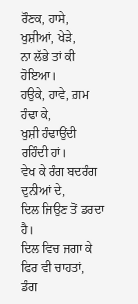ਰੌਣਕ, ਹਾਸੇ, ਖੁਸ਼ੀਆਂ, ਖੇੜੇ,
ਨਾ ਲੱਭੇ ਤਾਂ ਕੀ ਹੋਇਆ।
ਹਉਕੇ, ਹਾਵੇ, ਗ਼ਮ ਹੰਢਾ ਕੇ,
ਖੁਸ਼ੀ ਹੰਢਾਉਂਦੀ ਰਹਿੰਦੀ ਹਾਂ।
ਵੇਖ ਕੇ ਰੰਗ ਬਦਰੰਗ ਦੁਨੀਆਂ ਦੇ,
ਦਿਲ ਜਿਉਣ ਤੋਂ ਡਰਦਾ ਹੈ।
ਦਿਲ ਵਿਚ ਜਗਾ ਕੇ ਫਿਰ ਵੀ ਚਾਹਤਾਂ,
ਡੰਗ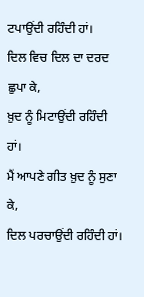ਟਪਾਉਂਦੀ ਰਹਿੰਦੀ ਹਾਂ।
ਦਿਲ ਵਿਚ ਦਿਲ ਦਾ ਦਰਦ ਛੁਪਾ ਕੇ,
ਖ਼ੁਦ ਨੂੰ ਮਿਟਾਉਂਦੀ ਰਹਿੰਦੀ ਹਾਂ।
ਮੈਂ ਆਪਣੇ ਗੀਤ ਖ਼ੁਦ ਨੂੰ ਸੁਣਾ ਕੇ,
ਦਿਲ ਪਰਚਾਉਂਦੀ ਰਹਿੰਦੀ ਹਾਂ।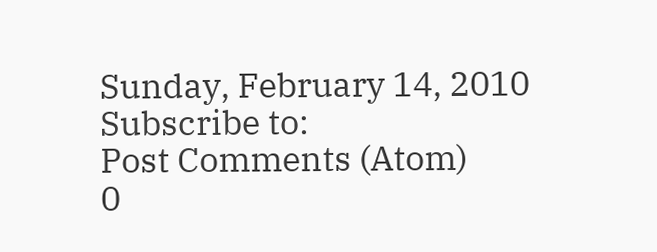Sunday, February 14, 2010
Subscribe to:
Post Comments (Atom)
0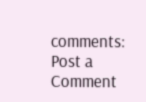comments:
Post a Comment